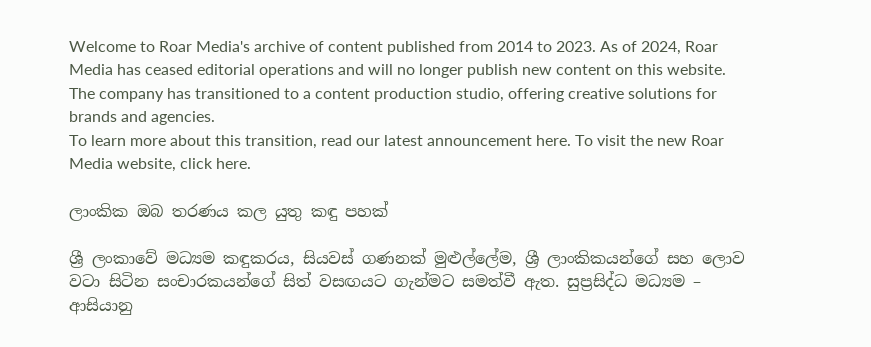Welcome to Roar Media's archive of content published from 2014 to 2023. As of 2024, Roar Media has ceased editorial operations and will no longer publish new content on this website.
The company has transitioned to a content production studio, offering creative solutions for brands and agencies.
To learn more about this transition, read our latest announcement here. To visit the new Roar Media website, click here.

ලාංකික ඔබ තරණය කල යුතු කඳු පහක්

ශ්‍රී ලංකාවේ මධ්‍යම කඳුකරය, සියවස් ගණනක් මුළුල්ලේම, ශ්‍රී ලාංකිකයන්ගේ සහ ලොව වටා සිටින සංචාරකයන්ගේ සිත් වසඟයට ගැන්මට සමත්වී ඇත. සුප්‍රසිද්ධ මධ්‍යම – ආසියානු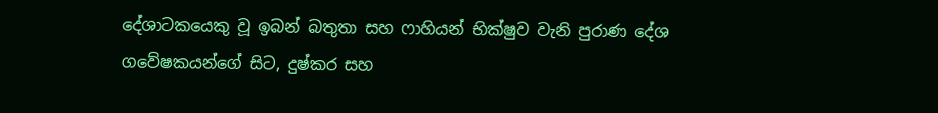දේශාටකයෙකු වූ ඉබන් බතුතා සහ ෆාහියන් භික්ෂුව වැනි පුරාණ දේශ ගවේෂකයන්ගේ සිට, දුෂ්කර සහ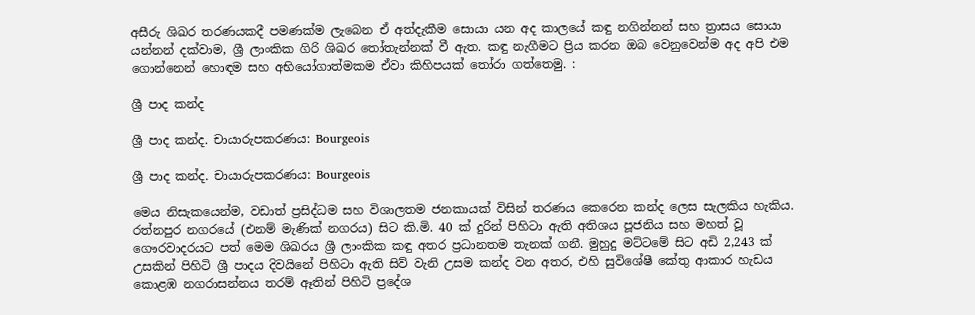අසීරු ශිඛර තරණයකදී පමණක්ම ලැබෙන ඒ අත්දැකීම සොයා යන අද කාලයේ කඳු නගින්නන් සහ ත්‍රාසය සොයා යන්නන් දක්වාම, ශ්‍රී ලාංකික ගිරි ශිඛර තෝතැන්නක් වී ඇත. කඳු නැගීමට ප්‍රිය කරන ඔබ වෙනුවෙන්ම අද අපි එම ගොන්නෙන් හොඳම සහ අභියෝගාත්මකම ඒවා කිහිපයක් තෝරා ගත්තෙමු. :

ශ්‍රී පාද කන්ද

ශ්‍රී පාද කන්ද. චායාරුපකරණය: Bourgeois

ශ්‍රී පාද කන්ද. චායාරුපකරණය: Bourgeois

මෙය නිසැකයෙන්ම, වඩාත් ප්‍රසිද්ධම සහ විශාලතම ජනකායක් විසින් තරණය කෙරෙන කන්ද ලෙස සැලකිය හැකිය. රත්නපුර නගරයේ (එනම් මැණික් නගරය) සිට කි.මි. 40 ක් දුරින් පිහිටා ඇති අතිශය පූජනිය සහ මහත් වූ ගෞරවාදරයට පත් මෙම ශිඛරය ශ්‍රී ලාංකික කඳු අතර ප්‍රධානතම තැනක් ගනී. මුහුදු මට්ටමේ සිට අඩි 2,243 ක් උසකින් පිහිටි ශ්‍රී පාදය දිවයිනේ පිහිටා ඇති සිව් වැනි උසම කන්ද වන අතර, එහි සුවිශේෂී කේතු ආකාර හැඩය කොළඹ නගරාසන්නය තරම් ඈතින් පිහිටි ප්‍රදේශ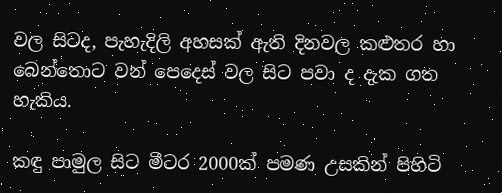වල සිටද, පැහැදිලි අහසක් ඇති දිනවල කළුතර හා බෙන්තොට වන් පෙදෙස් වල සිට පවා ද දැක ගත හැකිය.

කඳු පාමුල සිට මීටර 2000ක් පමණ උසකින් පිහිටි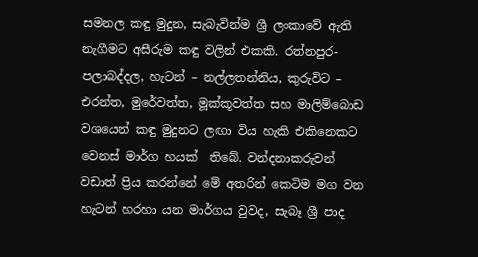සමනල කඳු මුදුන, සැබැවින්ම ශ්‍රී ලංකාවේ ඇති නැගීමට අසීරුම කඳු වලින් එකකි. රත්නපුර- පලාබද්දල, හැටන් – නල්ලතන්නිය, කුරුවිට – එරන්ත, මුරේවත්ත, මූක්කූවත්ත සහ මාලිම්බොඩ වශයෙන් කඳු මුදුනට ලඟා විය හැකි එකිනෙකට වෙනස් මාර්ග හයක්  තිබේ. වන්දනාකරුවන් වඩාත් ප්‍රිය කරන්නේ මේ අතරින් කෙටිම මග වන හැටන් හරහා යන මාර්ගය වුවද, සැබෑ ශ්‍රී පාද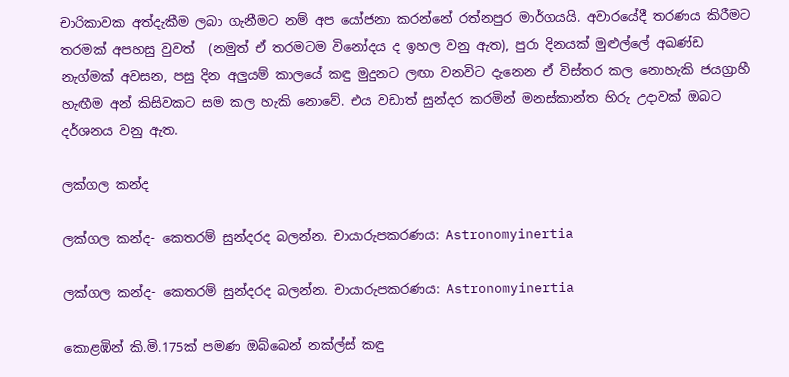චාරිකාවක අත්දැකීම ලබා ගැනීමට නම් අප යෝජනා කරන්නේ රත්නපුර මාර්ගයයි. අවාරයේදී තරණය කිරීමට තරමක් අපහසු වුවත්  (නමුත් ඒ තරමටම විනෝදය ද ඉහල වනු ඇත), පුරා දිනයක් මුළුල්ලේ අඛණ්ඩ නැග්මක් අවසන, පසු දින අලුයම් කාලයේ කඳු මුදුනට ලඟා වනවිට දැනෙන ඒ විස්තර කල නොහැකි ජයග්‍රාහී හැඟීම අන් කිසිවකට සම කල හැකි නොවේ. එය වඩාත් සුන්දර කරමින් මනස්කාන්ත හිරු උදාවක් ඔබට දර්ශනය වනු ඇත.

ලක්ගල කන්ද

ලක්ගල කන්ද- කෙතරම් සුන්දරද බලන්න. චායාරුපකරණය: Astronomyinertia

ලක්ගල කන්ද- කෙතරම් සුන්දරද බලන්න. චායාරුපකරණය: Astronomyinertia

කොළඹින් කි.මි.175ක් පමණ ඔබ්බෙන් නක්ල්ස් කඳු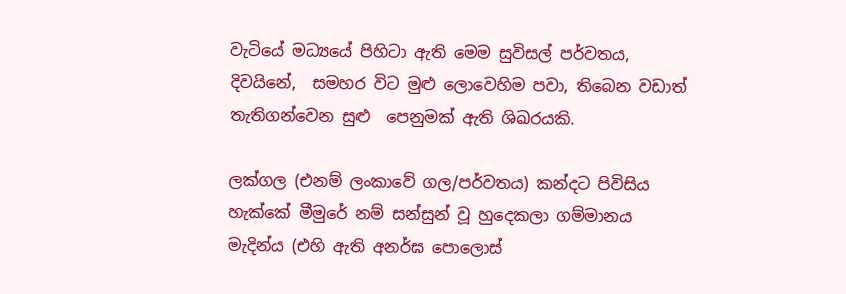වැටියේ මධ්‍යයේ පිහිටා ඇති මෙම සුවිසල් පර්වතය, දිවයිනේ,  සමහර විට මුළු ලොවෙහිම පවා, තිබෙන වඩාත් තැතිගන්වෙන සුළු  පෙනුමක් ඇති ශිඛරයකි.

ලක්ගල (එනම් ලංකාවේ ගල/පර්වතය) කන්දට පිවිසිය හැක්කේ මීමුරේ නම් සන්සුන් වූ හුදෙකලා ගම්මානය  මැදින්ය (එහි ඇති අනර්ඝ පොලොස්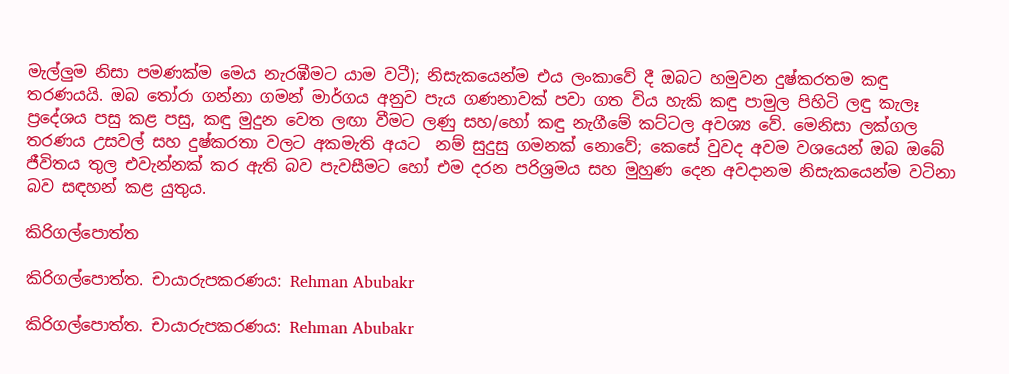මැල්ලුම නිසා පමණක්ම මෙය නැරඹීමට යාම වටී); නිසැකයෙන්ම එය ලංකාවේ දී ඔබට හමුවන දුෂ්කරතම කඳු තරණයයි. ඔබ තෝරා ගන්නා ගමන් මාර්ගය අනුව පැය ගණනාවක් පවා ගත විය හැකි කඳු පාමුල පිහිටි ලඳු කැලෑ ප්‍රදේශය පසු කළ පසු, කඳු මුදුන වෙත ලඟා වීමට ලණු සහ/හෝ කඳු නැගීමේ කට්ටල අවශ්‍ය වේ. මෙනිසා ලක්ගල තරණය උසවල් සහ දුෂ්කරතා වලට අකමැති අයට  නම් සුදුසු ගමනක් නොවේ; කෙසේ වුවද අවම වශයෙන් ඔබ ඔබේ ජීවිතය තුල එවැන්නක් කර ඇති බව පැවසීමට හෝ එම දරන පරිශ්‍රමය සහ මුහුණ දෙන අවදානම නිසැකයෙන්ම වටිනා බව සඳහන් කළ යුතුය.

කිරිගල්පොත්ත

කිරිගල්පොත්ත. චායාරුපකරණය: Rehman Abubakr

කිරිගල්පොත්ත. චායාරුපකරණය: Rehman Abubakr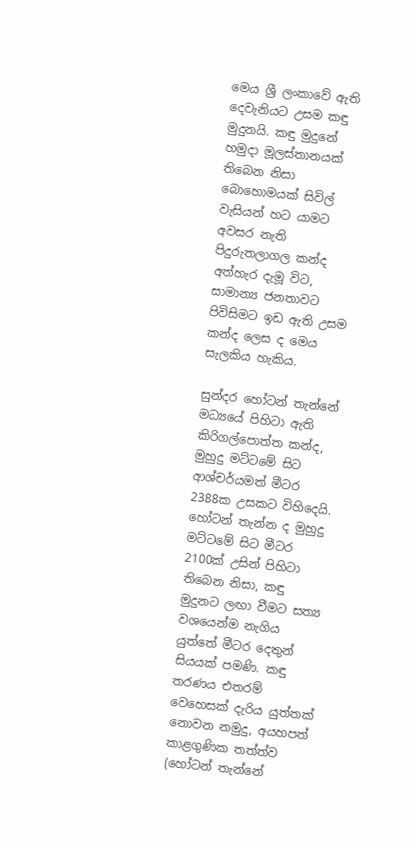මෙය ශ්‍රී ලංකාවේ ඇති දෙවැනියට උසම කඳු මුදුනයි. කඳු මුදුනේ හමුදා මූලස්තානයක් තිබෙන නිසා බොහොමයක් සිවිල් වැසියන් හට යාමට අවසර නැති පිදුරුතලාගල කන්ද අත්හැර දැමූ විට, සාමාන්‍ය ජනතාවට  පිවිසිමට ඉඩ ඇති උසම කන්ද ලෙස ද මෙය සැලකිය හැකිය.

සුන්දර හෝටන් තැන්නේ මධ්‍යයේ පිහිටා ඇති කිරිගල්පොත්ත කන්ද, මුහුදු මට්ටමේ සිට ආශ්චර්යමත් මීටර 2388ක උසකට විහිදෙයි. හෝටන් තැන්න ද මුහුදු මට්ටමේ සිට මීටර 2100ක් උසින් පිහිටා තිබෙන නිසා, කඳු මුදුනට ලඟා වීමට සත්‍ය වශයෙන්ම නැගිය යුත්තේ මීටර දෙතුන් සියයක් පමණි. කඳු තරණය එතරම් වෙහෙසක් දැරිය යුත්තක් නොවන නමුදු, අයහපත් කාළගුණික තත්ත්ව (හෝටන් තැන්නේ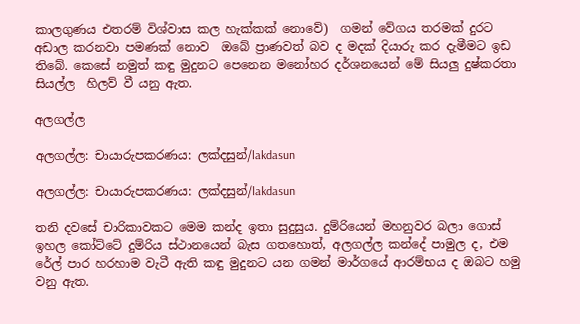කාලගුණය එතරම් විශ්වාස කල හැක්කක් නොවේ)  ගමන් වේගය තරමක් දුරට අඩාල කරනවා පමණක් නොව  ඔබේ ප්‍රාණවත් බව ද මදක් දියාරු කර දැමීමට ඉඩ තිබේ. කෙසේ නමුත් කඳු මුදුනට පෙනෙන මනෝහර දර්ශනයෙන් මේ සියලු දුෂ්කරතා සියල්ල  හිලව් වී යනු ඇත.

අලගල්ල

අලගල්ල: චායාරුපකරණය: ලක්දසුන්/lakdasun

අලගල්ල: චායාරුපකරණය: ලක්දසුන්/lakdasun

තනි දවසේ චාරිකාවකට මෙම කන්ද ඉතා සුදුසුය. දුම්රියෙන් මහනුවර බලා ගොස් ඉහල කෝට්ටේ දුම්රිය ස්ථානයෙන් බැස ගතහොත්, අලගල්ල කන්දේ පාමුල ද, එම රේල් පාර හරහාම වැටී ඇති කඳු මුදුනට යන ගමන් මාර්ගයේ ආරම්භය ද ඔබට හමු වනු ඇත.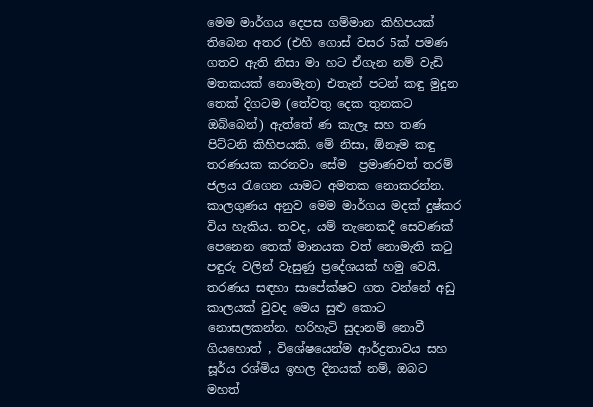මෙම මාර්ගය දෙපස ගම්මාන කිහිපයක් තිබෙන අතර (එහි ගොස් වසර 5ක් පමණ ගතව ඇති නිසා මා හට ඒගැන නම් වැඩි මතකයක් නොමැත) එතැන් පටන් කඳු මුදුන තෙක් දිගටම (තේවතු දෙක තුනකට ඔබ්බෙන්) ඇත්තේ ණ කැලෑ සහ තණ පිට්ටනි කිහිපයකි. මේ නිසා, ඕනෑම කඳු තරණයක කරනවා සේම  ප්‍රමාණවත් තරම් ජලය රැගෙන යාමට අමතක නොකරන්න. කාලගුණය අනුව මෙම මාර්ගය මදක් දුෂ්කර විය හැකිය. තවද, යම් තැනෙකදී සෙවණක් පෙනෙන තෙක් මානයක වත් නොමැති කටු පඳුරු වලින් වැසුණු ප්‍රදේශයක් හමු වෙයි. තරණය සඳහා සාපේක්ෂව ගත වන්නේ අඩු කාලයක් වුවද මෙය සුළු කොට නොසලකන්න. හරිහැටි සුදානම් නොවී ගියහොත් , විශේෂයෙන්ම ආර්ද්‍රතාවය සහ  සූර්ය රශ්මිය ඉහල දිනයක් නම්, ඔබට මහත්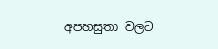අපහසුතා වලට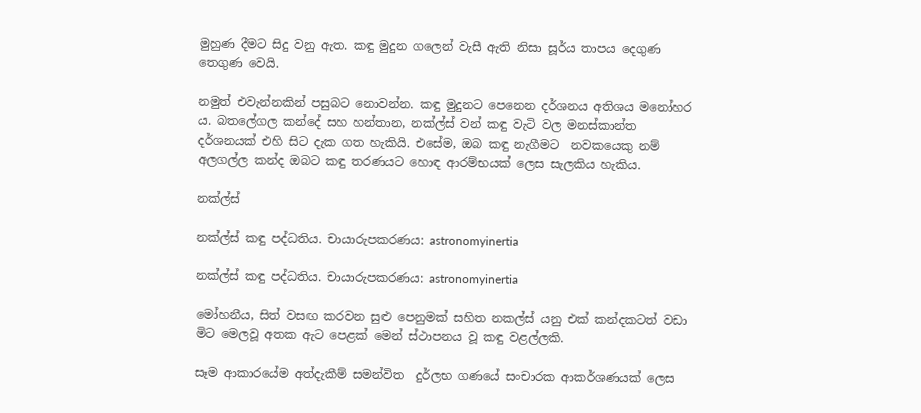මුහුණ දීමට සිදු වනු ඇත. කඳු මුදුන ගලෙන් වැසී ඇති නිසා සූර්ය තාපය දෙගුණ තෙගුණ වෙයි.

නමුත් එවැන්නකින් පසුබට නොවන්න. කඳු මුදුනට පෙනෙන දර්ශනය අතිශය මනෝහර ය. බතලේගල කන්දේ සහ හන්තාන, නක්ල්ස් වන් කඳු වැටි වල මනස්කාන්ත  දර්ශනයක් එහි සිට දැක ගත හැකියි. එසේම, ඔබ කඳු නැගීමට  නවකයෙකු නම් අලගල්ල කන්ද ඔබට කඳු තරණයට හොඳ ආරම්භයක් ලෙස සැලකිය හැකිය.

නක්ල්ස්

නක්ල්ස් කඳු පද්ධතිය. චායාරුපකරණය: astronomyinertia

නක්ල්ස් කඳු පද්ධතිය. චායාරුපකරණය: astronomyinertia

මෝහනීය, සිත් වසඟ කරවන සුළු පෙනුමක් සහිත නකල්ස් යනු එක් කන්දකටත් වඩා මිට මෙලවූ අතක ඇට පෙළක් මෙන් ස්ථාපනය වූ කඳු වළල්ලකි.

සෑම ආකාරයේම අත්දැකීම් සමන්විත  දුර්ලභ ගණයේ සංචාරක ආකර්ශණයක් ලෙස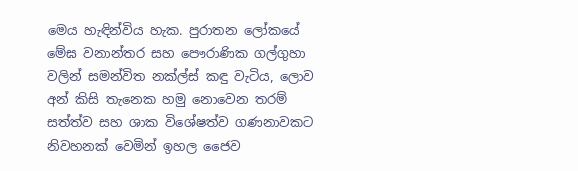මෙය හැඳින්විය හැක. පුරාතන ලෝකයේ මේඝ වනාන්තර සහ පෞරාණික ගල්ගුහා වලින් සමන්විත නක්ල්ස් කඳු වැටිය, ලොව අන් කිසි තැනෙක හමු නොවෙන තරම් සත්ත්ව සහ ශාක විශේෂත්ව ගණනාවකට නිවහනක් වෙමින් ඉහල ජෛව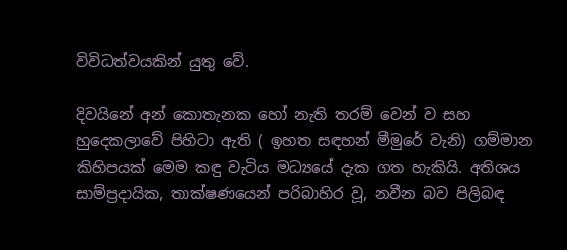විවිධත්වයකින් යුතු වේ.

දිවයිනේ අන් කොතැනක හෝ නැති තරම් වෙන් ව සහ හුදෙකලාවේ පිහිටා ඇති ( ඉහත සඳහන් මීමුරේ වැනි) ගම්මාන කිහිපයක් මෙම කඳු වැටිය මධ්‍යයේ දැක ගත හැකියි. අතිශය සාම්ප්‍රදායික, තාක්ෂණයෙන් පරිබාහිර වූ, නවීන බව පිලිබඳ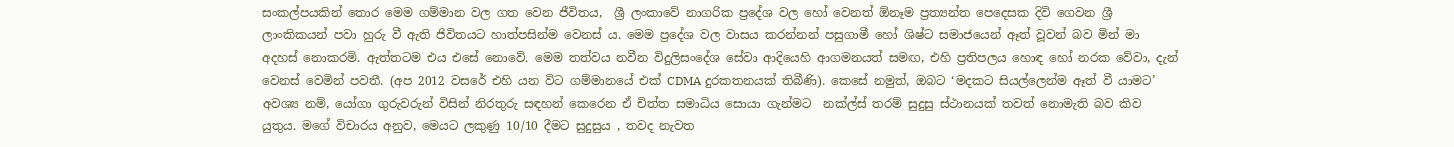සංකල්පයකින් තොර මෙම ගම්මාන වල ගත වෙන ජීවිතය,  ශ්‍රී ලංකාවේ නාගරික ප්‍රදේශ වල හෝ වෙනත් ඕනෑම ප්‍රත්‍යන්ත පෙදෙසක දිවි ගෙවන ශ්‍රී ලාංකිකයන් පවා හුරු වී ඇති ජිවිතයට හාත්පසින්ම වෙනස් ය. මෙම ප්‍රදේශ වල වාසය කරන්නන් පසුගාමී හෝ ශිෂ්ට සමාජයෙන් ඈත් වූවන් බව මින් මා අදහස් නොකරමි. ඇත්තටම එය එසේ නොවේ. මෙම තත්වය නවීන විදුලිසංදේශ සේවා ආදියෙහි ආගමනයත් සමඟ, එහි ප්‍රතිපලය හොඳ හෝ නරක වේවා, දැන් වෙනස් වෙමින් පවතී. (අප 2012 වසරේ එහි යන විට ගම්මානයේ එක් CDMA දුරකතනයක් තිබීණි). කෙසේ නමුත්, ඔබට ‘මදකට සියල්ලෙන්ම ඈත් වී යාමට’ අවශ්‍ය නම්, යෝගා ගුරුවරුන් විසින් නිරතුරු සඳහන් කෙරෙන ඒ චිත්ත සමාධිය සොයා ගැන්මට  නක්ල්ස් තරම් සුදුසු ස්ථානයක් තවත් නොමැති බව කිව යුතුය. මගේ විචාරය අනුව, මෙයට ලකුණු 10/10 දීමට සුදුසුය , තවද නැවත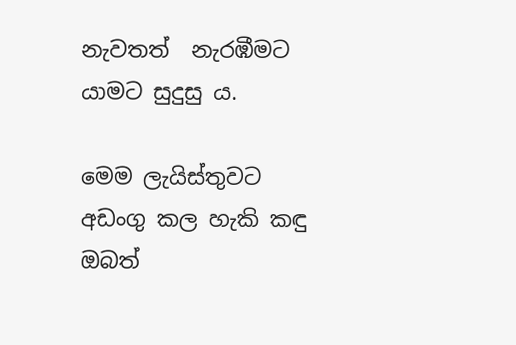නැවතත්  නැරඹීමට යාමට සුදුසු ය.

මෙම ලැයිස්තුවට අඩංගු කල හැකි කඳු ඔබත්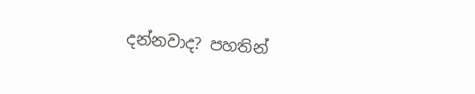දන්නවාද? පහතින්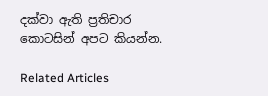දක්වා ඇති ප්‍රතිචාර කොටසින් අපට කියන්න.

Related Articles